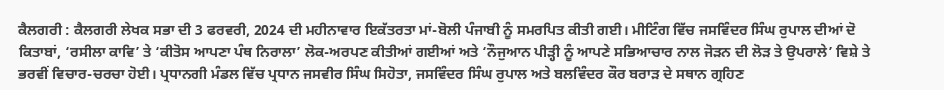ਕੈਲਗਰੀ : ਕੈਲਗਰੀ ਲੇਖਕ ਸਭਾ ਦੀ 3 ਫਰਵਰੀ, 2024 ਦੀ ਮਹੀਨਾਵਾਰ ਇਕੱਤਰਤਾ ਮਾਂ-ਬੋਲੀ ਪੰਜਾਬੀ ਨੂੰ ਸਮਰਪਿਤ ਕੀਤੀ ਗਈ। ਮੀਟਿੰਗ ਵਿੱਚ ਜਸਵਿੰਦਰ ਸਿੰਘ ਰੁਪਾਲ ਦੀਆਂ ਦੋ ਕਿਤਾਬਾਂ, ‘ਰਸੀਲਾ ਕਾਵਿ’ ਤੇ ‘ਕੀਤੋਸ ਆਪਣਾ ਪੰਥ ਨਿਰਾਲਾ’ ਲੋਕ-ਅਰਪਣ ਕੀਤੀਆਂ ਗਈਆਂ ਅਤੇ ‘ਨੌਜੁਆਨ ਪੀੜ੍ਹੀ ਨੂੰ ਆਪਣੇ ਸਭਿਆਚਾਰ ਨਾਲ ਜੋੜਨ ਦੀ ਲੋੜ ਤੇ ਉਪਰਾਲੇ’ ਵਿਸ਼ੇ ਤੇ ਭਰਵੀਂ ਵਿਚਾਰ-ਚਰਚਾ ਹੋਈ। ਪ੍ਰਧਾਨਗੀ ਮੰਡਲ ਵਿੱਚ ਪ੍ਰਧਾਨ ਜਸਵੀਰ ਸਿੰਘ ਸਿਹੋਤਾ, ਜਸਵਿੰਦਰ ਸਿੰਘ ਰੁਪਾਲ ਅਤੇ ਬਲਵਿੰਦਰ ਕੌਰ ਬਰਾੜ ਦੇ ਸਥਾਨ ਗ੍ਰਹਿਣ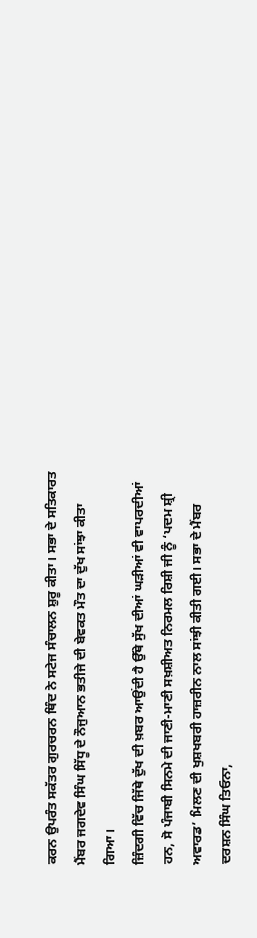ਕਰਨ ਉਪਰੰਤ ਸਕੱਤਰ ਗੁਰਚਰਨ ਥਿੰਦ ਨੇ ਸਟੇਜ ਸੰਚਾਲਨ ਸ਼ੁਰੂ ਕੀਤਾ। ਸਭਾ ਦੇ ਸਤਿਕਾਰਤ ਮੈਂਬਰ ਜਗਦੇਵ ਸਿੰਘ ਸਿੱਧੂ ਦੇ ਨੌਜੁਆਨ ਭਤੀਜੇ ਦੀ ਬੇਵਕਤ ਮੌਤ ਦਾ ਦੁੱਖ ਸਾਂਝਾ ਕੀਤਾ ਗਿਆ।
ਜ਼ਿੰਦਗੀ ਵਿੱਚ ਜਿੱਥੇ ਦੁੱਖ ਦੀ ਖ਼ਬਰ ਆਉਂਦੀ ਹੈ ਉੱਥੇ ਸੁੱਖ ਦੀਆਂ ਘੜੀਆਂ ਵੀ ਵਾਪਰਦੀਆਂ ਹਨ, ਸੋ ਪੰਜਾਬੀ ਸਿਨਮੇ ਦੀ ਜਾਣੀ-ਮਾਣੀ ਸਖ਼ਸ਼ੀਅਤ ਨਿਰਮਲ ਰਿਸ਼ੀ ਜੀ ਨੂੰ ‘ਪਦਮ ਸ਼੍ਰੀ ਅਵਾਰਡ’ ਮਿਲਣ ਦੀ ਖੁਸ਼ਖਬਰੀ ਹਾਜ਼ਰੀਨ ਨਾਲ ਸਾਂਝੀ ਕੀਤੀ ਗਈ। ਸਭਾ ਦੇ ਮੈਂਬਰ ਦਰਸ਼ਨ ਸਿੰਘ ਤਿਓਨਾ,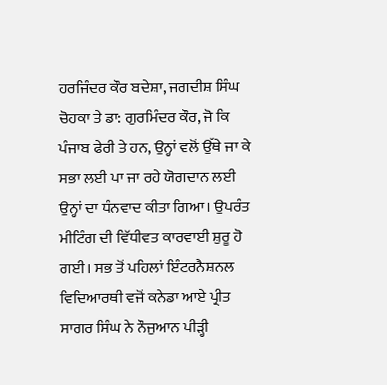ਹਰਜਿੰਦਰ ਕੌਰ ਬਦੇਸ਼ਾ, ਜਗਦੀਸ਼ ਸਿੰਘ ਚੋਹਕਾ ਤੇ ਡਾ: ਗੁਰਮਿੰਦਰ ਕੌਰ, ਜੋ ਕਿ ਪੰਜਾਬ ਫੇਰੀ ਤੇ ਹਨ, ਉਨ੍ਹਾਂ ਵਲੋਂ ਉੱਥੇ ਜਾ ਕੇ ਸਭਾ ਲਈ ਪਾ ਜਾ ਰਹੇ ਯੋਗਦਾਨ ਲਈ ਉਨ੍ਹਾਂ ਦਾ ਧੰਨਵਾਦ ਕੀਤਾ ਗਿਆ। ਉਪਰੰਤ ਮੀਟਿੰਗ ਦੀ ਵਿੱਧੀਵਤ ਕਾਰਵਾਈ ਸ਼ੁਰੂ ਹੋ ਗਈ। ਸਭ ਤੋਂ ਪਹਿਲਾਂ ਇੰਟਰਨੈਸ਼ਨਲ ਵਿਦਿਆਰਥੀ ਵਜੋਂ ਕਨੇਡਾ ਆਏ ਪ੍ਰੀਤ ਸਾਗਰ ਸਿੰਘ ਨੇ ਨੌਜੁਆਨ ਪੀੜ੍ਹੀ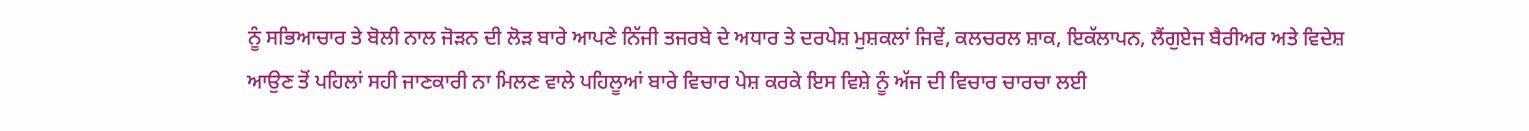ਨੂੰ ਸਭਿਆਚਾਰ ਤੇ ਬੋਲੀ ਨਾਲ ਜੋੜਨ ਦੀ ਲੋੜ ਬਾਰੇ ਆਪਣੇ ਨਿੱਜੀ ਤਜਰਬੇ ਦੇ ਅਧਾਰ ਤੇ ਦਰਪੇਸ਼ ਮੁਸ਼ਕਲਾਂ ਜਿਵੇਂ, ਕਲਚਰਲ ਸ਼ਾਕ, ਇਕੱਲਾਪਨ, ਲੈਂਗੁਏਜ ਬੈਰੀਅਰ ਅਤੇ ਵਿਦੇਸ਼ ਆਉਣ ਤੋਂ ਪਹਿਲਾਂ ਸਹੀ ਜਾਣਕਾਰੀ ਨਾ ਮਿਲਣ ਵਾਲੇ ਪਹਿਲੂਆਂ ਬਾਰੇ ਵਿਚਾਰ ਪੇਸ਼ ਕਰਕੇ ਇਸ ਵਿਸ਼ੇ ਨੂੰ ਅੱਜ ਦੀ ਵਿਚਾਰ ਚਾਰਚਾ ਲਈ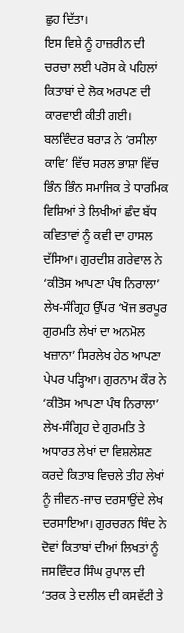ਛੁਹ ਦਿੱਤਾ।
ਇਸ ਵਿਸ਼ੇ ਨੂੰ ਹਾਜ਼ਰੀਨ ਦੀ ਚਰਚਾ ਲਈ ਪਰੋਸ ਕੇ ਪਹਿਲਾਂ ਕਿਤਾਬਾਂ ਦੇ ਲੋਕ ਅਰਪਣ ਦੀ ਕਾਰਵਾਈ ਕੀਤੀ ਗਈ। ਬਲਵਿੰਦਰ ਬਰਾੜ ਨੇ ‘ਰਸੀਲਾ ਕਾਵਿ’ ਵਿੱਚ ਸਰਲ ਭਾਸ਼ਾ ਵਿੱਚ ਭਿੰਨ ਭਿੰਨ ਸਮਾਜਿਕ ਤੇ ਧਾਰਮਿਕ ਵਿਸ਼ਿਆਂ ਤੇ ਲਿਖੀਆਂ ਛੰਦ ਬੱਧ ਕਵਿਤਾਵਾਂ ਨੂੰ ਕਵੀ ਦਾ ਹਾਸਲ ਦੱਸਿਆ। ਗੁਰਦੀਸ਼ ਗਰੇਵਾਲ ਨੇ ‘ਕੀਤੋਸ ਆਪਣਾ ਪੰਥ ਨਿਰਾਲਾ’ ਲੇਖ-ਸੰਗ੍ਰਿਹ ਉੱਪਰ ‘ਖੋਜ ਭਰਪੂਰ ਗੁਰਮਤਿ ਲੇਖਾਂ ਦਾ ਅਨਮੋਲ ਖਜ਼ਾਨਾ’ ਸਿਰਲੇਖ ਹੇਠ ਆਪਣਾ ਪੇਪਰ ਪੜ੍ਹਿਆ। ਗੁਰਨਾਮ ਕੌਰ ਨੇ ‘ਕੀਤੋਸ ਆਪਣਾ ਪੰਥ ਨਿਰਾਲਾ’ ਲੇਖ-ਸੰਗ੍ਰਿਹ ਦੇ ਗੁਰਮਤਿ ਤੇ ਅਧਾਰਤ ਲੇਖਾਂ ਦਾ ਵਿਸ਼ਲੇਸ਼ਣ ਕਰਦੇ ਕਿਤਾਬ ਵਿਚਲੇ ਤੀਹ ਲੇਖਾਂ ਨੂੰ ਜੀਵਨ-ਜਾਚ ਦਰਸਾਉਂਦੇ ਲੇਖ ਦਰਸਾਇਆ। ਗੁਰਚਰਨ ਥਿੰਦ ਨੇ ਦੋਵਾਂ ਕਿਤਾਬਾਂ ਦੀਆਂ ਲਿਖਤਾਂ ਨੂੰ ਜਸਵਿੰਦਰ ਸਿੰਘ ਰੁਪਾਲ ਦੀ ‘ਤਰਕ ਤੇ ਦਲੀਲ ਦੀ ਕਸਵੱਟੀ ਤੇ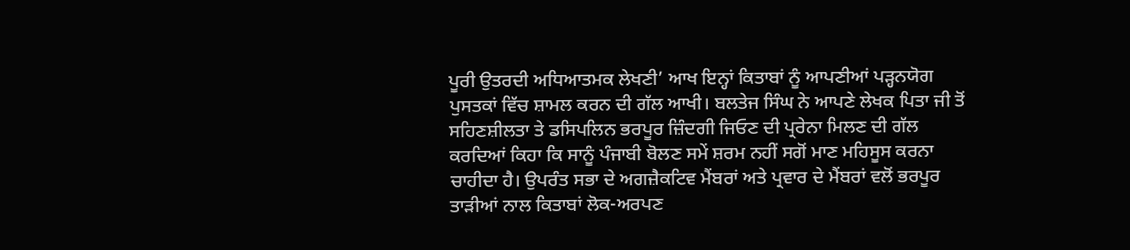ਪੂਰੀ ਉਤਰਦੀ ਅਧਿਆਤਮਕ ਲੇਖਣੀ’ ਆਖ ਇਨ੍ਹਾਂ ਕਿਤਾਬਾਂ ਨੂੰ ਆਪਣੀਆਂ ਪੜ੍ਹਨਯੋਗ ਪੁਸਤਕਾਂ ਵਿੱਚ ਸ਼ਾਮਲ ਕਰਨ ਦੀ ਗੱਲ ਆਖੀ। ਬਲਤੇਜ ਸਿੰਘ ਨੇ ਆਪਣੇ ਲੇਖਕ ਪਿਤਾ ਜੀ ਤੋਂ ਸਹਿਣਸ਼ੀਲਤਾ ਤੇ ਡਸਿਪਲਿਨ ਭਰਪੂਰ ਜ਼ਿੰਦਗੀ ਜਿਓਣ ਦੀ ਪ੍ਰਰੇਨਾ ਮਿਲਣ ਦੀ ਗੱਲ ਕਰਦਿਆਂ ਕਿਹਾ ਕਿ ਸਾਨੂੰ ਪੰਜਾਬੀ ਬੋਲਣ ਸਮੇਂ ਸ਼ਰਮ ਨਹੀਂ ਸਗੋਂ ਮਾਣ ਮਹਿਸੂਸ ਕਰਨਾ ਚਾਹੀਦਾ ਹੈ। ਉਪਰੰਤ ਸਭਾ ਦੇ ਅਗਜ਼ੈਕਟਿਵ ਮੈਂਬਰਾਂ ਅਤੇ ਪ੍ਰਵਾਰ ਦੇ ਮੈਂਬਰਾਂ ਵਲੋਂ ਭਰਪੂਰ ਤਾੜੀਆਂ ਨਾਲ ਕਿਤਾਬਾਂ ਲੋਕ-ਅਰਪਣ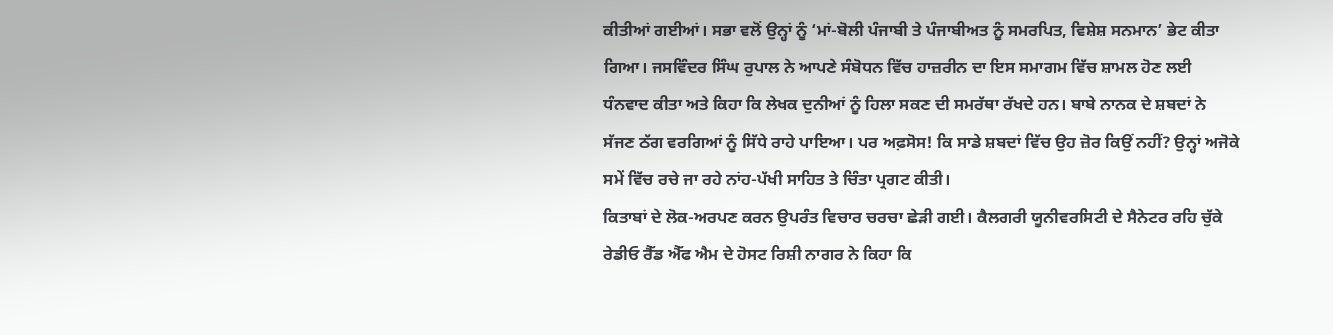ਕੀਤੀਆਂ ਗਈਆਂ। ਸਭਾ ਵਲੋਂ ਉਨ੍ਹਾਂ ਨੂੰ ‘ਮਾਂ-ਬੋਲੀ ਪੰਜਾਬੀ ਤੇ ਪੰਜਾਬੀਅਤ ਨੂੰ ਸਮਰਪਿਤ, ਵਿਸ਼ੇਸ਼ ਸਨਮਾਨ’ ਭੇਟ ਕੀਤਾ ਗਿਆ। ਜਸਵਿੰਦਰ ਸਿੰਘ ਰੁਪਾਲ ਨੇ ਆਪਣੇ ਸੰਬੋਧਨ ਵਿੱਚ ਹਾਜ਼ਰੀਨ ਦਾ ਇਸ ਸਮਾਗਮ ਵਿੱਚ ਸ਼ਾਮਲ ਹੋਣ ਲਈ ਧੰਨਵਾਦ ਕੀਤਾ ਅਤੇ ਕਿਹਾ ਕਿ ਲੇਖਕ ਦੁਨੀਆਂ ਨੂੰ ਹਿਲਾ ਸਕਣ ਦੀ ਸਮਰੱਥਾ ਰੱਖਦੇ ਹਨ। ਬਾਬੇ ਨਾਨਕ ਦੇ ਸ਼ਬਦਾਂ ਨੇ ਸੱਜਣ ਠੱਗ ਵਰਗਿਆਂ ਨੂੰ ਸਿੱਧੇ ਰਾਹੇ ਪਾਇਆ। ਪਰ ਅਫ਼ਸੋਸ! ਕਿ ਸਾਡੇ ਸ਼ਬਦਾਂ ਵਿੱਚ ਉਹ ਜ਼ੋਰ ਕਿਉਂ ਨਹੀਂ? ਉਨ੍ਹਾਂ ਅਜੋਕੇ ਸਮੇਂ ਵਿੱਚ ਰਚੇ ਜਾ ਰਹੇ ਨਾਂਹ-ਪੱਖੀ ਸਾਹਿਤ ਤੇ ਚਿੰਤਾ ਪ੍ਰਗਟ ਕੀਤੀ।
ਕਿਤਾਬਾਂ ਦੇ ਲੋਕ-ਅਰਪਣ ਕਰਨ ਉਪਰੰਤ ਵਿਚਾਰ ਚਰਚਾ ਛੇੜੀ ਗਈ। ਕੈਲਗਰੀ ਯੂਨੀਵਰਸਿਟੀ ਦੇ ਸੈਨੇਟਰ ਰਹਿ ਚੁੱਕੇ ਰੇਡੀਓ ਰੈੱਡ ਐੱਫ ਐਮ ਦੇ ਹੋਸਟ ਰਿਸ਼ੀ ਨਾਗਰ ਨੇ ਕਿਹਾ ਕਿ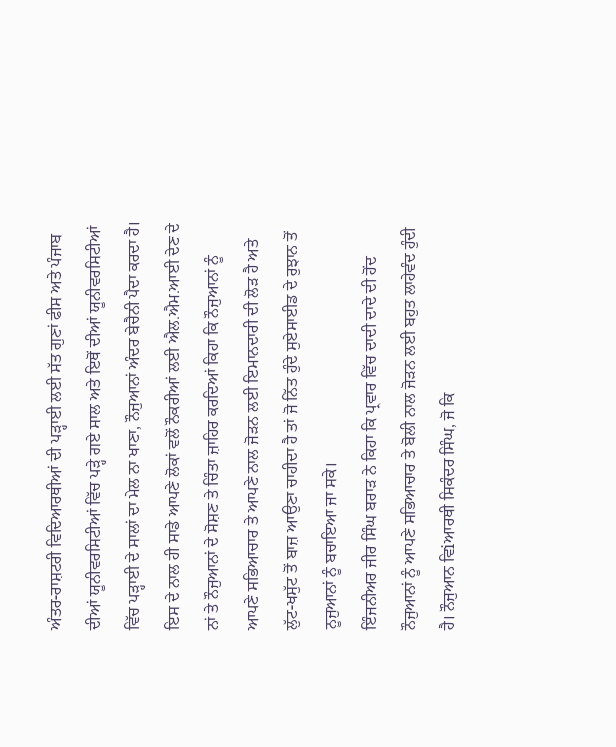ਅੰਤਰ-ਰਾਸ਼ਟਰੀ ਵਿਦਿਆਰਥੀਆਂ ਦੀ ਪੜ੍ਹਾਈ ਲਈ ਸੱਤ ਗੁਣਾਂ ਫੀਸ ਅਤੇ ਪੰਜਾਬ ਦੀਆਂ ਯੂਨੀਵਰਸਿਟੀਆਂ ਵਿੱਚ ਪੜ੍ਹੇ ਗਏ ਸਾਲ ਅਤੇ ਇਥੋਂ ਦੀਆਂ ਯੂਨੀਵਰਸਿਟੀਆਂ ਵਿੱਚ ਪੜ੍ਹਾਈ ਦੇ ਸਾਲਾਂ ਦਾ ਮੇਲ ਨਾ ਖਾਣਾ, ਨੌਜੁਆਨਾਂ ਅੰਦਰ ਬੇਚੈਨੀ ਪੈਦਾ ਕਰਦਾ ਹੈ। ਇਸ ਦੇ ਨਾਲ ਹੀ ਸਾਡੇ ਆਪਣੇ ਲੋਕਾਂ ਵਲੋਂ ਨੌਕਰੀਆਂ ਲਈ ਐਲ.ਐਮ.ਆਈ ਦੇਣ ਦੇ ਨਾਂ ਤੇ ਨੌਜੁਆਨਾਂ ਦੇ ਸੋਸ਼ਣ ਤੇ ਚਿੰਤਾ ਜ਼ਾਹਿਰ ਕਰਦਿਆਂ ਕਿਹਾ ਕਿ ਨੌਜੁਆਨਾਂ ਨੂੰ ਆਪਣੇ ਸਭਿਆਚਾਰ ਤੇ ਆਪਣੇ ਨਾਲ ਜੋੜਨ ਲਈ ਇਮਾਨਦਾਰੀ ਦੀ ਲੋੜ ਹੈ ਅਤੇ ਲੁੱਟ-ਖਸੁੱਟ ਤੋਂ ਬਾਜ਼ ਆਉਣਾ ਚਾਹੀਦਾ ਹੈ ਤਾਂ ਜੋ ਨਿੱਤ ਹੁੰਦੇ ਸੁਏਸਾਈਡ ਦੇ ਰੁਝਾਨ ਤੋਂ ਨੂਜੁਆਨਾਂ ਨੂੰ ਬਚਾਇਆ ਜਾ ਸਕੇ।
ਇੰਜਨੀਅਰ ਜੀਰ ਸਿੰਘ ਬਰਾੜ ਨੇ ਕਿਹਾ ਕਿ ਪ੍ਰਵਾਰ ਵਿੱਚ ਦਾਦੀ ਦਾਦੇ ਦੀ ਹੋਂਦ ਨੌਜੁਆਨਾਂ ਨੂੰ ਆਪਣੇ ਸਭਿਆਚਾਰ ਤੇ ਬੋਲੀ ਨਾਲ ਜੋੜਨ ਲਈ ਬਹੁਤ ਲਾਹੇਵੰਦ ਹੁੰਦੀ ਹੈ। ਨੌਜੁਆਨ ਵਿiਆਰਥੀ ਸਿਕੰਦਰ ਸਿੰਘ, ਜੋ ਕਿ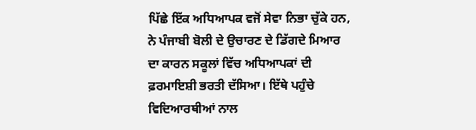ਪਿੱਛੇ ਇੱਕ ਅਧਿਆਪਕ ਵਜੋਂ ਸੇਵਾ ਨਿਭਾ ਚੁੱਕੇ ਹਨ, ਨੇ ਪੰਜਾਬੀ ਬੋਲੀ ਦੇ ਉਚਾਰਣ ਦੇ ਡਿੱਗਦੇ ਮਿਆਰ ਦਾ ਕਾਰਨ ਸਕੂਲਾਂ ਵਿੱਚ ਅਧਿਆਪਕਾਂ ਦੀ ਫ਼ਰਮਾਇਸ਼ੀ ਭਰਤੀ ਦੱਸਿਆ। ਇੱਥੇ ਪਹੁੰਚੇ ਵਿਦਿਆਰਥੀਆਂ ਨਾਲ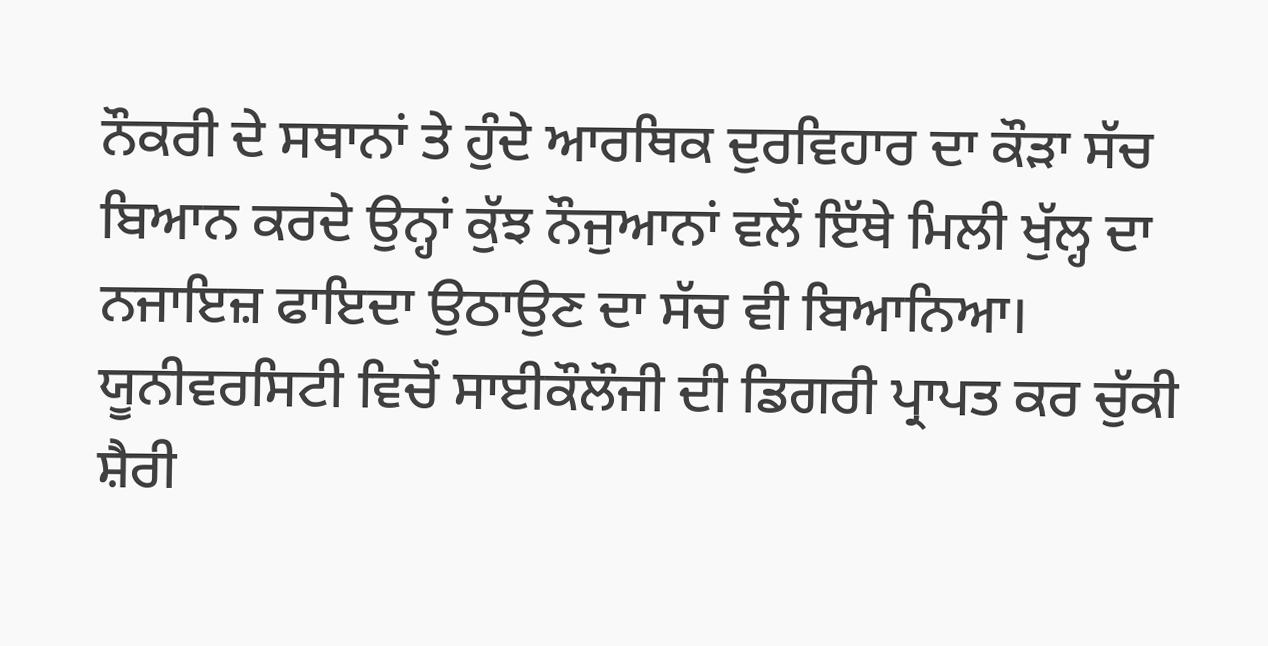ਨੌਕਰੀ ਦੇ ਸਥਾਨਾਂ ਤੇ ਹੁੰਦੇ ਆਰਥਿਕ ਦੁਰਵਿਹਾਰ ਦਾ ਕੌੜਾ ਸੱਚ ਬਿਆਨ ਕਰਦੇ ਉਨ੍ਹਾਂ ਕੁੱਝ ਨੌਜੁਆਨਾਂ ਵਲੋਂ ਇੱਥੇ ਮਿਲੀ ਖੁੱਲ੍ਹ ਦਾ ਨਜਾਇਜ਼ ਫਾਇਦਾ ਉਠਾਉਣ ਦਾ ਸੱਚ ਵੀ ਬਿਆਨਿਆ। ਯੂਨੀਵਰਸਿਟੀ ਵਿਚੋਂ ਸਾਈਕੌਲੌਜੀ ਦੀ ਡਿਗਰੀ ਪ੍ਰਾਪਤ ਕਰ ਚੁੱਕੀ ਸ਼ੈਰੀ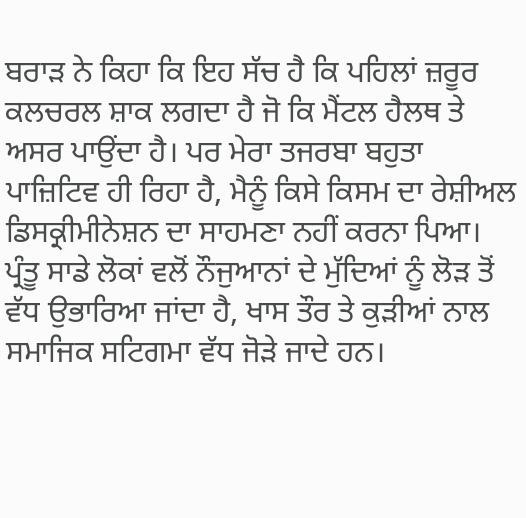ਬਰਾੜ ਨੇ ਕਿਹਾ ਕਿ ਇਹ ਸੱਚ ਹੈ ਕਿ ਪਹਿਲਾਂ ਜ਼ਰੂਰ ਕਲਚਰਲ ਸ਼ਾਕ ਲਗਦਾ ਹੈ ਜੋ ਕਿ ਮੈਂਟਲ ਹੈਲਥ ਤੇ ਅਸਰ ਪਾਉਂਦਾ ਹੈ। ਪਰ ਮੇਰਾ ਤਜਰਬਾ ਬਹੁਤਾ ਪਾਜ਼ਿਟਿਵ ਹੀ ਰਿਹਾ ਹੈ, ਮੈਨੂੰ ਕਿਸੇ ਕਿਸਮ ਦਾ ਰੇਸ਼ੀਅਲ ਡਿਸਕ੍ਰੀਮੀਨੇਸ਼ਨ ਦਾ ਸਾਹਮਣਾ ਨਹੀਂ ਕਰਨਾ ਪਿਆ। ਪ੍ਰੰਤੂ ਸਾਡੇ ਲੋਕਾਂ ਵਲੋਂ ਨੌਜੁਆਨਾਂ ਦੇ ਮੁੱਦਿਆਂ ਨੂੰ ਲੋੜ ਤੋਂ ਵੱਧ ਉਭਾਰਿਆ ਜਾਂਦਾ ਹੈ, ਖਾਸ ਤੌਰ ਤੇ ਕੁੜੀਆਂ ਨਾਲ ਸਮਾਜਿਕ ਸਟਿਗਮਾ ਵੱਧ ਜੋੜੇ ਜਾਦੇ ਹਨ।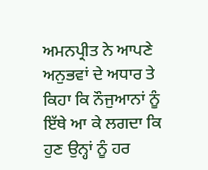ਅਮਨਪ੍ਰੀਤ ਨੇ ਆਪਣੇ ਅਨੁਭਵਾਂ ਦੇ ਅਧਾਰ ਤੇ ਕਿਹਾ ਕਿ ਨੌਜੁਆਨਾਂ ਨੂੰ ਇੱਥੇ ਆ ਕੇ ਲਗਦਾ ਕਿ ਹੁਣ ਉਨ੍ਹਾਂ ਨੂੰ ਹਰ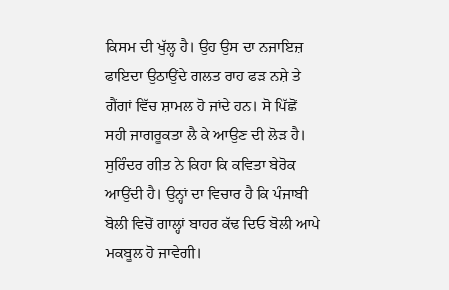ਕਿਸਮ ਦੀ ਖੁੱਲ੍ਹ ਹੈ। ਉਹ ਉਸ ਦਾ ਨਜਾਇਜ਼ ਫਾਇਦਾ ਉਠਾਉਂਦੇ ਗਲਤ ਰਾਹ ਫੜ ਨਸ਼ੇ ਤੇ ਗੈਂਗਾਂ ਵਿੱਚ ਸ਼ਾਮਲ ਹੋ ਜਾਂਦੇ ਹਨ। ਸੋ ਪਿੱਛੋਂ ਸਹੀ ਜਾਗਰੂਕਤਾ ਲੈ ਕੇ ਆਉਣ ਦੀ ਲੋੜ ਹੈ।
ਸੁਰਿੰਦਰ ਗੀਤ ਨੇ ਕਿਹਾ ਕਿ ਕਵਿਤਾ ਬੇਰੋਕ ਆਉਂਦੀ ਹੈ। ਉਨ੍ਹਾਂ ਦਾ ਵਿਚਾਰ ਹੈ ਕਿ ਪੰਜਾਬੀ ਬੋਲੀ ਵਿਚੋਂ ਗਾਲ੍ਹਾਂ ਬਾਹਰ ਕੱਢ ਦਿਓ ਬੋਲੀ ਆਪੇ ਮਕਬੂਲ ਹੋ ਜਾਵੇਗੀ।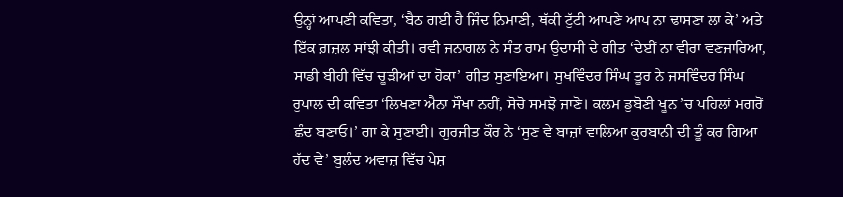ਉਨ੍ਹਾਂ ਆਪਣੀ ਕਵਿਤਾ, ‘ਬੈਠ ਗਈ ਹੈ ਜਿੰਦ ਨਿਮਾਣੀ, ਥੱਕੀ ਟੁੱਟੀ ਆਪਣੇ ਆਪ ਨਾ ਢਾਸਣਾ ਲਾ ਕੇ’ ਅਤੇ ਇੱਕ ਗ਼ਜ਼ਲ ਸਾਂਝੀ ਕੀਤੀ। ਰਵੀ ਜਨਾਗਲ ਨੇ ਸੰਤ ਰਾਮ ਉਦਾਸੀ ਦੇ ਗੀਤ ‘ਦੇਈਂ ਨਾ ਵੀਰਾ ਵਣਜਾਰਿਆ, ਸਾਡੀ ਬੀਹੀ ਵਿੱਚ ਚੂੜੀਆਂ ਦਾ ਹੋਕਾ’ ਗੀਤ ਸੁਣਾਇਆ। ਸੁਖਵਿੰਦਰ ਸਿੰਘ ਤੂਰ ਨੇ ਜਸਵਿੰਦਰ ਸਿੰਘ ਰੁਪਾਲ ਦੀ ਕਵਿਤਾ ‘ਲਿਖਣਾ ਐਨਾ ਸੌਖਾ ਨਹੀਂ, ਸੋਚੋ ਸਮਝੋ ਜਾਣੋ। ਕਲਮ ਡੁਬੋਣੀ ਖੂਨ ’ਚ ਪਹਿਲਾਂ ਮਗਰੋਂ ਛੰਦ ਬਣਾਓ।’ ਗਾ ਕੇ ਸੁਣਾਈ। ਗੁਰਜੀਤ ਕੌਰ ਨੇ ‘ਸੁਣ ਵੇ ਬਾਜ਼ਾਂ ਵਾਲਿਆ ਕੁਰਬਾਨੀ ਦੀ ਤੂੰ ਕਰ ਗਿਆ ਹੱਦ ਵੇ’ ਬੁਲੰਦ ਅਵਾਜ਼ ਵਿੱਚ ਪੇਸ਼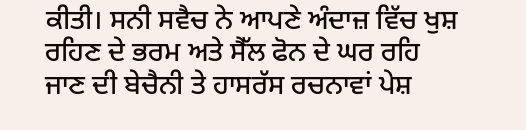ਕੀਤੀ। ਸਨੀ ਸਵੈਚ ਨੇ ਆਪਣੇ ਅੰਦਾਜ਼ ਵਿੱਚ ਖੁਸ਼ ਰਹਿਣ ਦੇ ਭਰਮ ਅਤੇ ਸੈੱਲ ਫੋਨ ਦੇ ਘਰ ਰਹਿ ਜਾਣ ਦੀ ਬੇਚੈਨੀ ਤੇ ਹਾਸਰੱਸ ਰਚਨਾਵਾਂ ਪੇਸ਼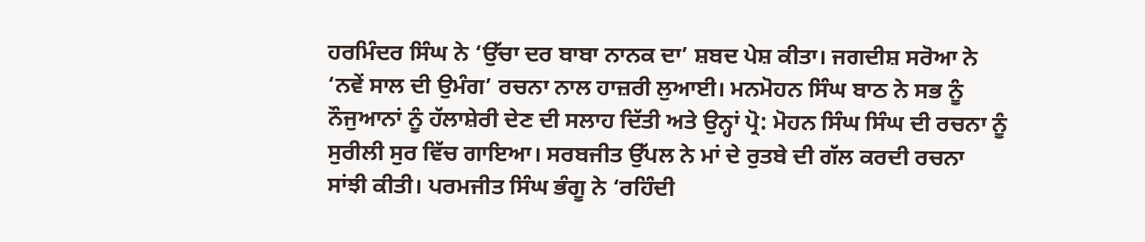ਹਰਮਿੰਦਰ ਸਿੰਘ ਨੇ ‘ਉੱਚਾ ਦਰ ਬਾਬਾ ਨਾਨਕ ਦਾ’ ਸ਼ਬਦ ਪੇਸ਼ ਕੀਤਾ। ਜਗਦੀਸ਼ ਸਰੋਆ ਨੇ ‘ਨਵੇਂ ਸਾਲ ਦੀ ਉਮੰਗ’ ਰਚਨਾ ਨਾਲ ਹਾਜ਼ਰੀ ਲੁਆਈ। ਮਨਮੋਹਨ ਸਿੰਘ ਬਾਠ ਨੇ ਸਭ ਨੂੰ ਨੌਜੁਆਨਾਂ ਨੂੰ ਹੱਲਾਸ਼ੇਰੀ ਦੇਣ ਦੀ ਸਲਾਹ ਦਿੱਤੀ ਅਤੇ ਉਨ੍ਹਾਂ ਪ੍ਰੋ: ਮੋਹਨ ਸਿੰਘ ਸਿੰਘ ਦੀ ਰਚਨਾ ਨੂੰ ਸੁਰੀਲੀ ਸੁਰ ਵਿੱਚ ਗਾਇਆ। ਸਰਬਜੀਤ ਉੱਪਲ ਨੇ ਮਾਂ ਦੇ ਰੁਤਬੇ ਦੀ ਗੱਲ ਕਰਦੀ ਰਚਨਾ ਸਾਂਝੀ ਕੀਤੀ। ਪਰਮਜੀਤ ਸਿੰਘ ਭੰਗੂ ਨੇ ‘ਰਹਿੰਦੀ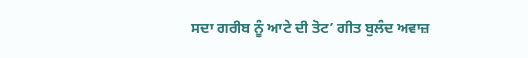ਸਦਾ ਗਰੀਬ ਨੂੰ ਆਟੇ ਦੀ ਤੋਟ’ ਗੀਤ ਬੁਲੰਦ ਅਵਾਜ਼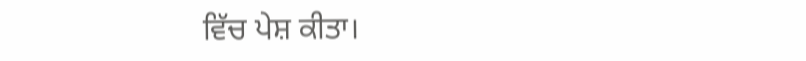ਵਿੱਚ ਪੇਸ਼ ਕੀਤਾ।